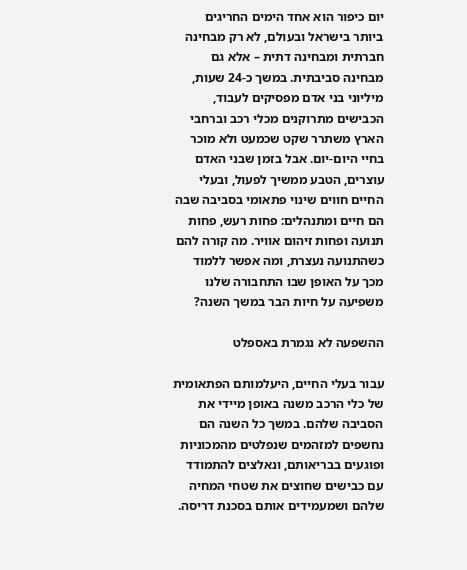יום כיפור הוא אחד הימים החריגים ביותר בישראל ובעולם, לא רק מבחינה חברתית ומבחינה דתית – אלא גם מבחינה סביבתית. במשך כ-24 שעות, מיליוני בני אדם מפסיקים לעבוד, הכבישים מתרוקנים מכלי רכב וברחבי הארץ משתרר שקט שכמעט ולא מוכר בחיי היום-יום. אבל בזמן שבני האדם עוצרים, הטבע ממשיך לפעול, ובעלי החיים חווים שינוי פתאומי בסביבה שבה הם חיים ומתנהלים: פחות רעש, פחות תנועה ופחות זיהום אוויר. מה קורה להם כשהתנועה נעצרת, ומה אפשר ללמוד מכך על האופן שבו התחבורה שלנו משפיעה על חיות הבר במשך השנה?

ההשפעה לא נגמרת באספלט

עבור בעלי החיים, היעלמותם הפתאומית של כלי הרכב משנה באופן מיידי את הסביבה שלהם. במשך כל השנה הם נחשפים למזהמים שנפלטים מהמכוניות ופוגעים בבריאותם, ונאלצים להתמודד עם כבישים שחוצים את שטחי המחיה שלהם ושמעמידים אותם בסכנת דריסה.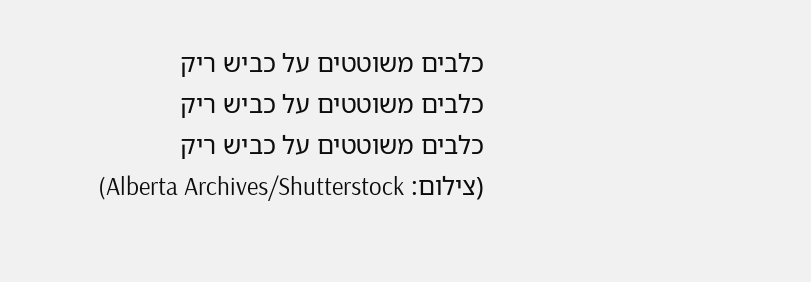כלבים משוטטים על כביש ריק
כלבים משוטטים על כביש ריק
כלבים משוטטים על כביש ריק
(צילום: Alberta Archives/Shutterstock)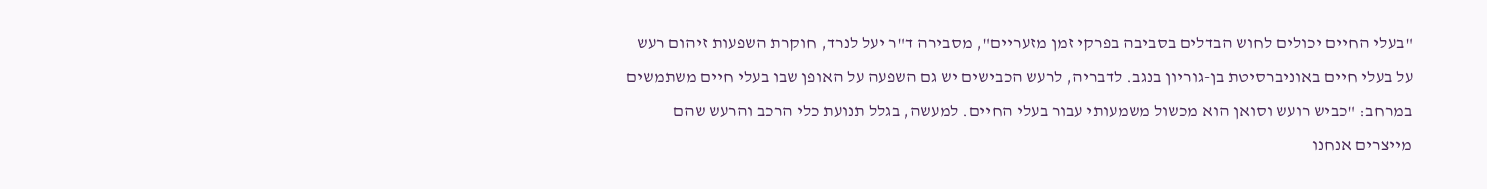"בעלי החיים יכולים לחוש הבדלים בסביבה בפרקי זמן מזעריים", מסבירה ד"ר יעל לנרד, חוקרת השפעות זיהום רעש על בעלי חיים באוניברסיטת בן-גוריון בנגב. לדבריה, לרעש הכבישים יש גם השפעה על האופן שבו בעלי חיים משתמשים במרחב: "כביש רועש וסואן הוא מכשול משמעותי עבור בעלי החיים. למעשה, בגלל תנועת כלי הרכב והרעש שהם מייצרים אנחנו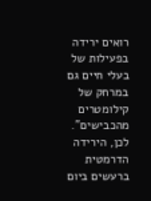רואים ירידה בפעילות של בעלי חיים גם במרחק של קילומטרים מהכבישים".
לכן, הירידה הדרמטית ברעשים ביום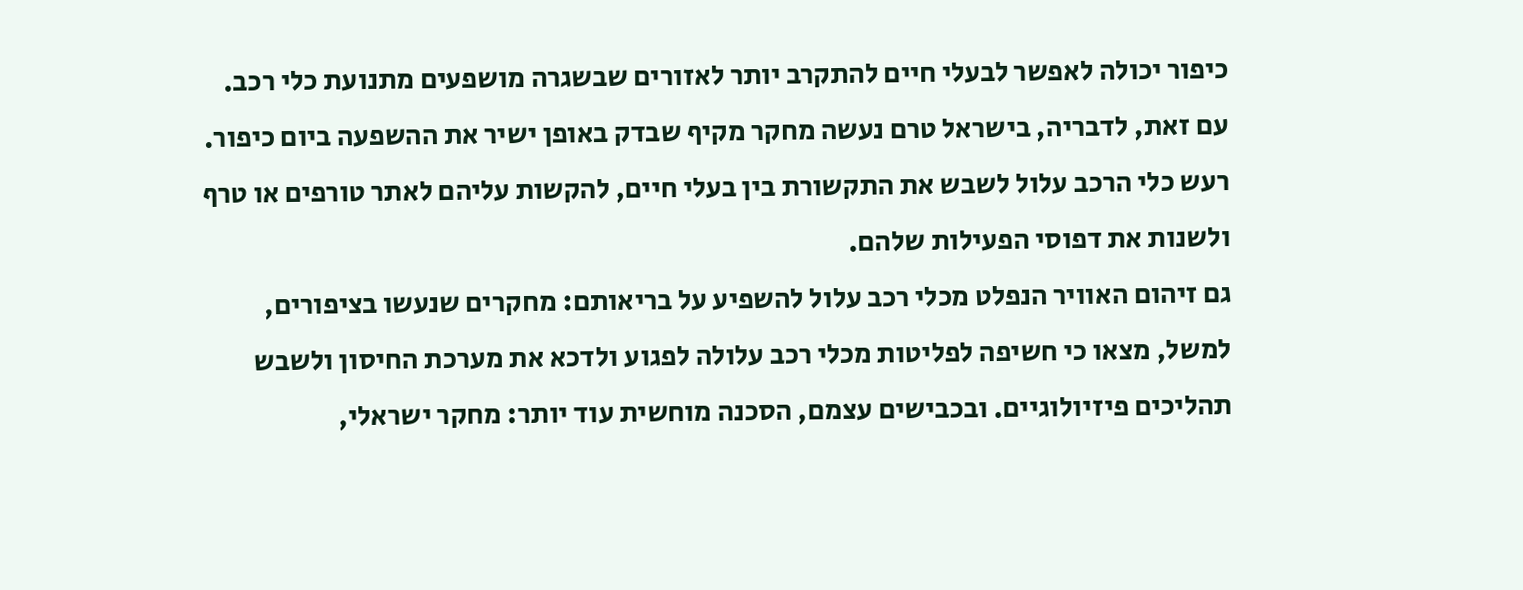כיפור יכולה לאפשר לבעלי חיים להתקרב יותר לאזורים שבשגרה מושפעים מתנועת כלי רכב. עם זאת, לדבריה, בישראל טרם נעשה מחקר מקיף שבדק באופן ישיר את ההשפעה ביום כיפור. רעש כלי הרכב עלול לשבש את התקשורת בין בעלי חיים, להקשות עליהם לאתר טורפים או טרף ולשנות את דפוסי הפעילות שלהם.
גם זיהום האוויר הנפלט מכלי רכב עלול להשפיע על בריאותם: מחקרים שנעשו בציפורים, למשל, מצאו כי חשיפה לפליטות מכלי רכב עלולה לפגוע ולדכא את מערכת החיסון ולשבש תהליכים פיזיולוגיים. ובכבישים עצמם, הסכנה מוחשית עוד יותר: מחקר ישראלי,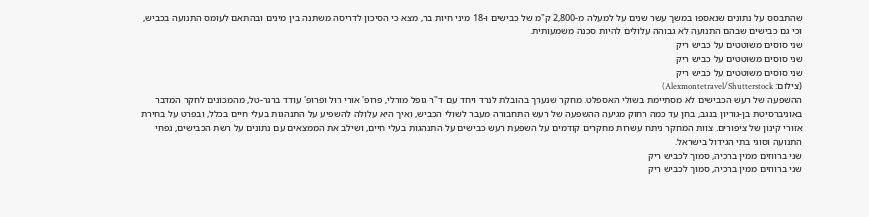שהתבסס על נתונים שנאספו במשך עשר שנים על למעלה מ-2,800 ק"מ של כבישים ו-18 מיני חיות בר, מצא כי הסיכון לדריסה משתנה בין מינים ובהתאם לעומס התנועה בכביש, וכי גם כבישים שבהם התנועה לא גבוהה עלולים להיות סכנה משמעותית.
שני סוסים משוטטים על כביש ריק
שני סוסים משוטטים על כביש ריק
שני סוסים משוטטים על כביש ריק
(צילום: Alexmontetravel/Shutterstock)
ההשפעה של רעש הכבישים לא מסתיימת בשולי האספלט. מחקר שנערך בהובלת לנרד ויחד עם ד"ר גופל מורלי, פרופ' אורי רול ופרופ' עודד ברגר-טל, מהמכונים לחקר המדבר באוניברסיטת בן-גוריון בנגב, בחן עד כמה רחוק מגיעה ההשפעה של רעש התחבורה מעבר לשולי הכביש, ואיך היא עלולה להשפיע על התנהגות בעלי חיים בכלל, ובפרט על בחירת אזורי קינון של ציפורים. צוות המחקר ניתח עשרות מחקרים קודמים על השפעת רעש כבישים על התנהגות בעלי חיים, ושילב את הממצאים עם נתונים על רשת הכבישים, נפחי התנועה וסוגי בתי הגידול בישראל.
שני ברווזים ממין ברכיה, סמוך לכביש ריק
שני ברווזים ממין ברכיה, סמוך לכביש ריק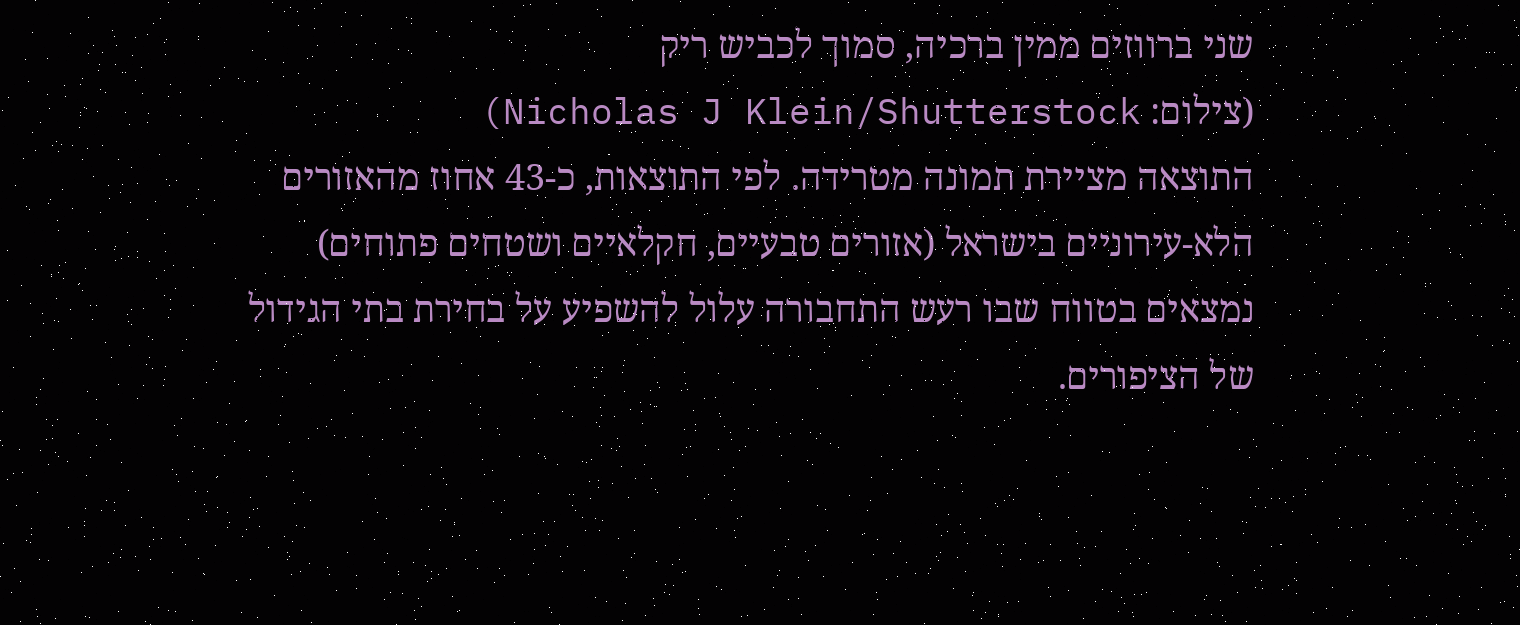שני ברווזים ממין ברכיה, סמוך לכביש ריק
(צילום: Nicholas J Klein/Shutterstock)
התוצאה מציירת תמונה מטרידה. לפי התוצאות, כ-43 אחוז מהאזורים הלא-עירוניים בישראל (אזורים טבעיים, חקלאיים ושטחים פתוחים) נמצאים בטווח שבו רעש התחבורה עלול להשפיע על בחירת בתי הגידול של הציפורים.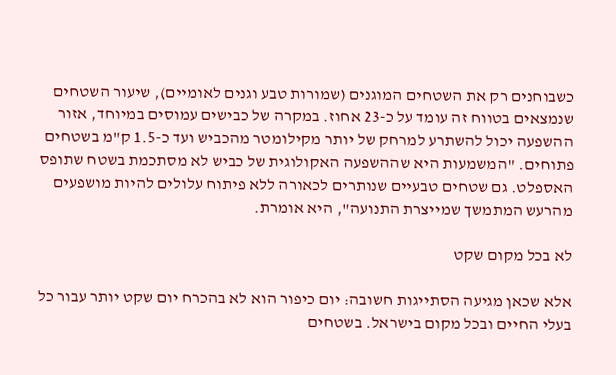כשבוחנים רק את השטחים המוגנים (שמורות טבע וגנים לאומיים), שיעור השטחים שנמצאים בטווח זה עומד על כ-23 אחוז. במקרה של כבישים עמוסים במיוחד, אזור ההשפעה יכול להשתרע למרחק של יותר מקילומטר מהכביש ועד כ-1.5 ק"מ בשטחים פתוחים. "המשמעות היא שההשפעה האקולוגית של כביש לא מסתכמת בשטח שתופס האספלט. גם שטחים טבעיים שנותרים לכאורה ללא פיתוח עלולים להיות מושפעים מהרעש המתמשך שמייצרת התנועה", היא אומרת.

לא בכל מקום שקט

אלא שכאן מגיעה הסתייגות חשובה: יום כיפור הוא לא בהכרח יום שקט יותר עבור כל בעלי החיים ובכל מקום בישראל. בשטחים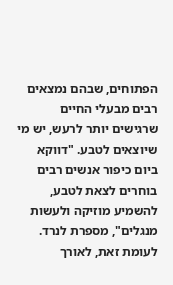הפתוחים, שבהם נמצאים רבים מבעלי החיים שרגישים יותר לרעש, יש מי שיוצאים לטבע. "דווקא ביום כיפור אנשים רבים בוחרים לצאת לטבע, להשמיע מוזיקה ולעשות מנגלים", מספרת לנרד. לעומת זאת, לאורך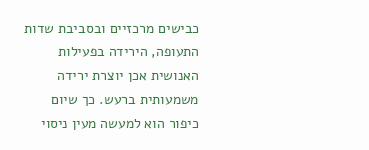כבישים מרכזיים ובסביבת שדות התעופה, הירידה בפעילות האנושית אכן יוצרת ירידה משמעותית ברעש. כך שיום כיפור הוא למעשה מעין ניסוי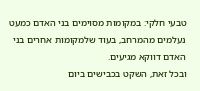טבעי חלקי: במקומות מסוימים בני האדם כמעט נעלמים מהמרחב, בעוד שלמקומות אחרים בני האדם דווקא מגיעים.
ובכל זאת, השקט בכבישים ביום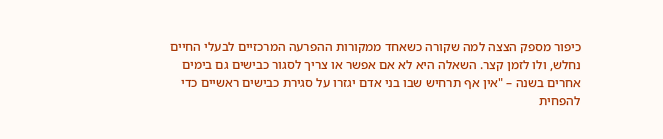כיפור מספק הצצה למה שקורה כשאחד ממקורות ההפרעה המרכזיים לבעלי החיים נחלש, ולו לזמן קצר. השאלה היא לא אם אפשר או צריך לסגור כבישים גם בימים אחרים בשנה – "אין אף תרחיש שבו בני אדם יגזרו על סגירת כבישים ראשיים כדי להפחית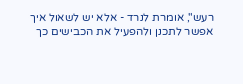רעש", אומרת לנרד - אלא יש לשאול איך אפשר לתכנן ולהפעיל את הכבישים כך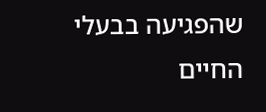שהפגיעה בבעלי החיים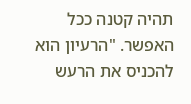תהיה קטנה ככל האפשר. "הרעיון הוא להכניס את הרעש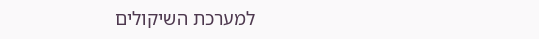למערכת השיקולים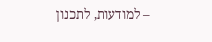– למודעות, לתכנון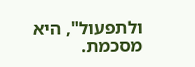ולתפעול", היא מסכמת.